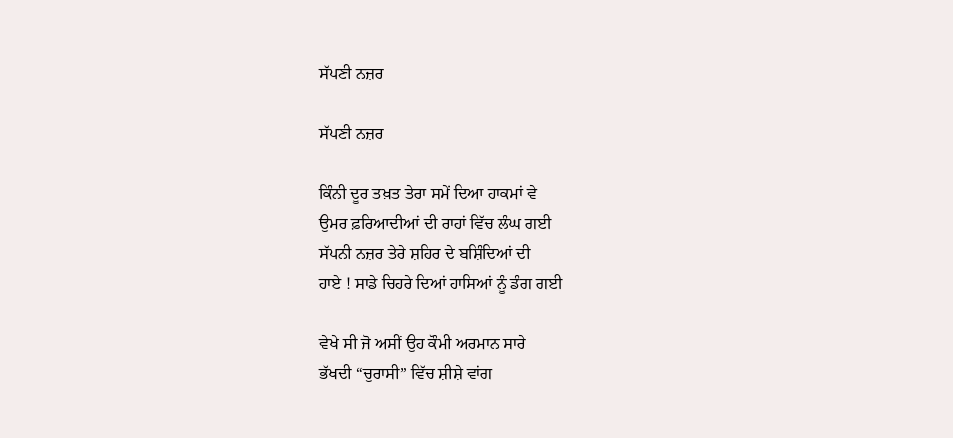ਸੱਪਣੀ ਨਜ਼ਰ

ਸੱਪਣੀ ਨਜ਼ਰ

ਕਿੰਨੀ ਦੂਰ ਤਖ਼ਤ ਤੇਰਾ ਸਮੇਂ ਦਿਆ ਹਾਕਮਾਂ ਵੇ
ਉਮਰ ਫ਼ਰਿਆਦੀਆਂ ਦੀ ਰਾਹਾਂ ਵਿੱਚ ਲੰਘ ਗਈ
ਸੱਪਨੀ ਨਜ਼ਰ ਤੇਰੇ ਸ਼ਹਿਰ ਦੇ ਬਸ਼ਿੰਦਿਆਂ ਦੀ
ਹਾਏ ! ਸਾਡੇ ਚਿਹਰੇ ਦਿਆਂ ਹਾਸਿਆਂ ਨੂੰ ਡੰਗ ਗਈ

ਵੇਖੇ ਸੀ ਜੋ ਅਸੀਂ ਉਹ ਕੌਮੀ ਅਰਮਾਨ ਸਾਰੇ
ਭੱਖਦੀ “ਚੁਰਾਸੀ” ਵਿੱਚ ਸ਼ੀਸ਼ੇ ਵਾਂਗ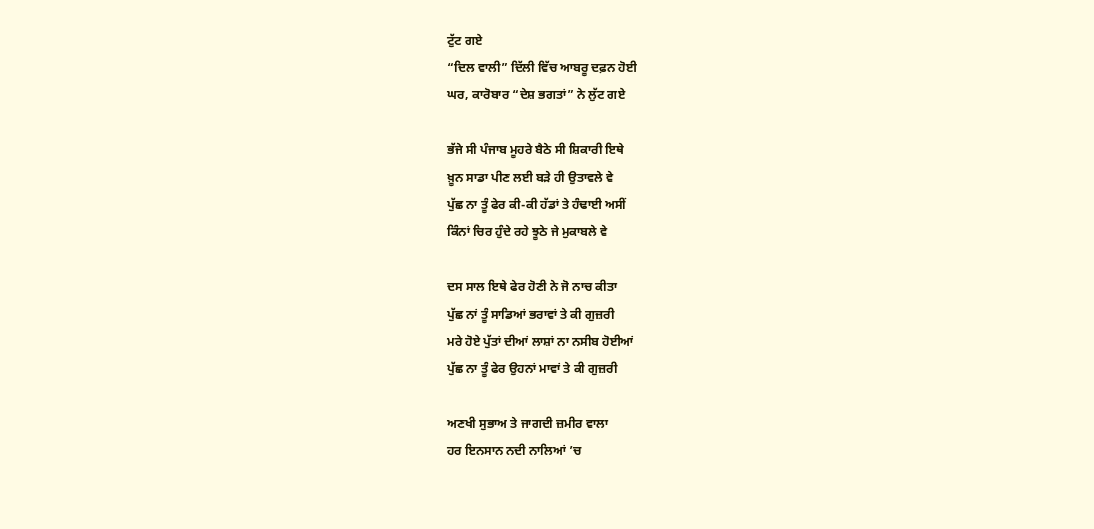ਟੁੱਟ ਗਏ
“ਦਿਲ ਵਾਲੀ” ਦਿੱਲੀ ਵਿੱਚ ਆਬਰੂ ਦਫ਼ਨ ਹੋਈ
ਘਰ, ਕਾਰੋਬਾਰ “ਦੇਸ਼ ਭਗਤਾਂ” ਨੇ ਲੁੱਟ ਗਏ

ਭੱਜੇ ਸੀ ਪੰਜਾਬ ਮੂਹਰੇ ਬੈਠੇ ਸੀ ਸ਼ਿਕਾਰੀ ਇਥੇ
ਖ਼ੂਨ ਸਾਡਾ ਪੀਣ ਲਈ ਬੜੇ ਹੀ ਉਤਾਵਲੇ ਵੇ
ਪੁੱਛ ਨਾ ਤੂੰ ਫੇਰ ਕੀ-ਕੀ ਹੱਡਾਂ ਤੇ ਹੰਢਾਈ ਅਸੀਂ
ਕਿੰਨਾਂ ਚਿਰ ਹੁੰਦੇ ਰਹੇ ਝੂਠੇ ਜੇ ਮੁਕਾਬਲੇ ਵੇ

ਦਸ ਸਾਲ ਇਥੇ ਫੇਰ ਹੋਣੀ ਨੇ ਜੋ ਨਾਚ ਕੀਤਾ
ਪੁੱਛ ਨਾਂ ਤੂੰ ਸਾਡਿਆਂ ਭਰਾਵਾਂ ਤੇ ਕੀ ਗੁਜ਼ਰੀ
ਮਰੇ ਹੋਏ ਪੁੱਤਾਂ ਦੀਆਂ ਲਾਸ਼ਾਂ ਨਾ ਨਸੀਬ ਹੋਈਆਂ
ਪੁੱਛ ਨਾ ਤੂੰ ਫੇਰ ਉਹਨਾਂ ਮਾਵਾਂ ਤੇ ਕੀ ਗੁਜ਼ਰੀ

ਅਣਖੀ ਸੁਭਾਅ ਤੇ ਜਾਗਦੀ ਜ਼ਮੀਰ ਵਾਲਾ
ਹਰ ਇਨਸਾਨ ਨਦੀ ਨਾਲਿਆਂ ’ਚ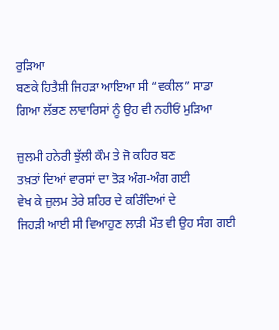ਰੁੜਿਆ
ਬਣਕੇ ਹਿਤੈਸ਼ੀ ਜਿਹੜਾ ਆਇਆ ਸੀ “ਵਕੀਲ” ਸਾਡਾ
ਗਿਆ ਲੱਭਣ ਲਾਵਾਰਿਸਾਂ ਨੂੰ ਉਹ ਵੀ ਨਹੀਓਂ ਮੁੜਿਆ

ਜ਼ੁਲਮੀ ਹਨੇਰੀ ਝੁੱਲੀ ਕੌਮ ਤੇ ਜੋ ਕਹਿਰ ਬਣ
ਤਖ਼ਤਾਂ ਦਿਆਂ ਵਾਰਸਾਂ ਦਾ ਤੋੜ ਅੰਗ-ਅੰਗ ਗਈ
ਵੇਖ ਕੇ ਜ਼ੁਲਮ ਤੇਰੇ ਸ਼ਹਿਰ ਦੇ ਕਰਿੰਦਿਆਂ ਦੇ
ਜਿਹੜੀ ਆਈ ਸੀ ਵਿਆਹੁਣ ਲਾੜੀ ਮੌਤ ਵੀ ਉਹ ਸੰਗ ਗਈ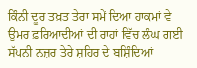ਕਿੰਨੀ ਦੂਰ ਤਖ਼ਤ ਤੇਰਾ ਸਮੇਂ ਦਿਆ ਹਾਕਮਾਂ ਵੇ
ਉਮਰ ਫ਼ਰਿਆਦੀਆਂ ਦੀ ਰਾਹਾਂ ਵਿੱਚ ਲੰਘ ਗਈ
ਸੱਪਨੀ ਨਜ਼ਰ ਤੇਰੇ ਸ਼ਹਿਰ ਦੇ ਬਸ਼ਿੰਦਿਆਂ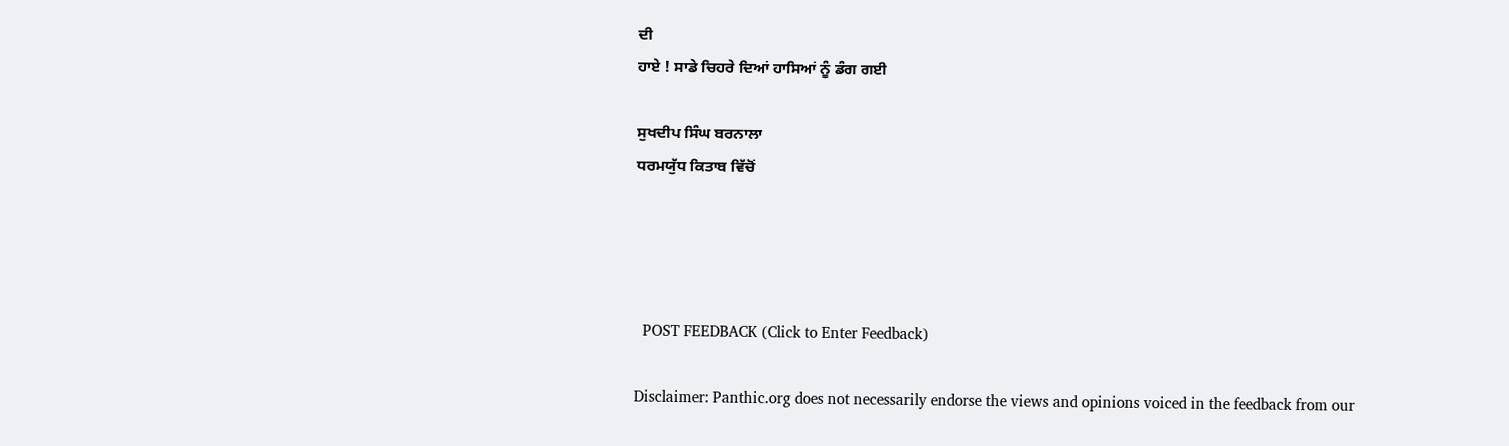ਦੀ
ਹਾਏ ! ਸਾਡੇ ਚਿਹਰੇ ਦਿਆਂ ਹਾਸਿਆਂ ਨੂੰ ਡੰਗ ਗਈ

ਸੁਖਦੀਪ ਸਿੰਘ ਬਰਨਾਲਾ
ਧਰਮਯੁੱਧ ਕਿਤਾਬ ਵਿੱਚੋਂ




  POST FEEDBACK (Click to Enter Feedback)

Disclaimer: Panthic.org does not necessarily endorse the views and opinions voiced in the feedback from our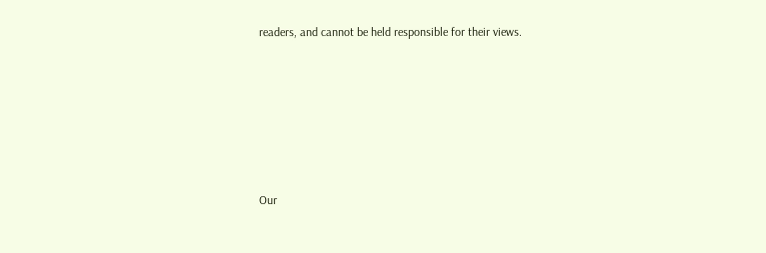readers, and cannot be held responsible for their views.











Our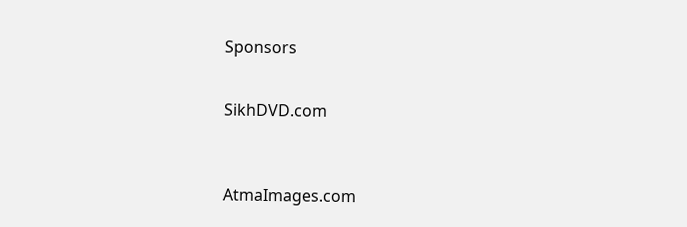Sponsors


SikhDVD.com



AtmaImages.com